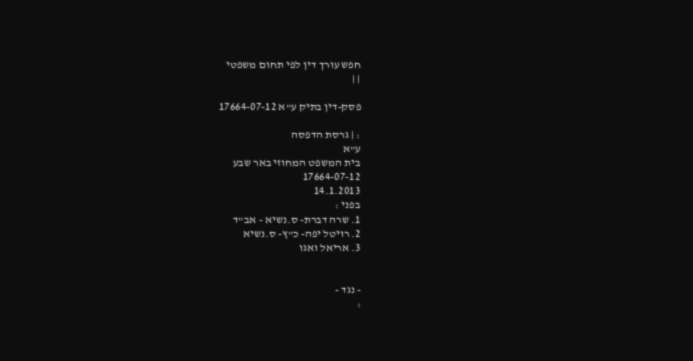חפש עורך דין לפי תחום משפטי
| |

פסק-דין בתיק ע"א 17664-07-12

: | גרסת הדפסה
ע"א
בית המשפט המחוזי באר שבע
17664-07-12
14.1.2013
בפני :
1. שרה דברת- ס.נשיא - אב"ד
2. רויטל יפה- כ"ץ- ס.נשיא
3. אריאל ואגו


- נגד -
: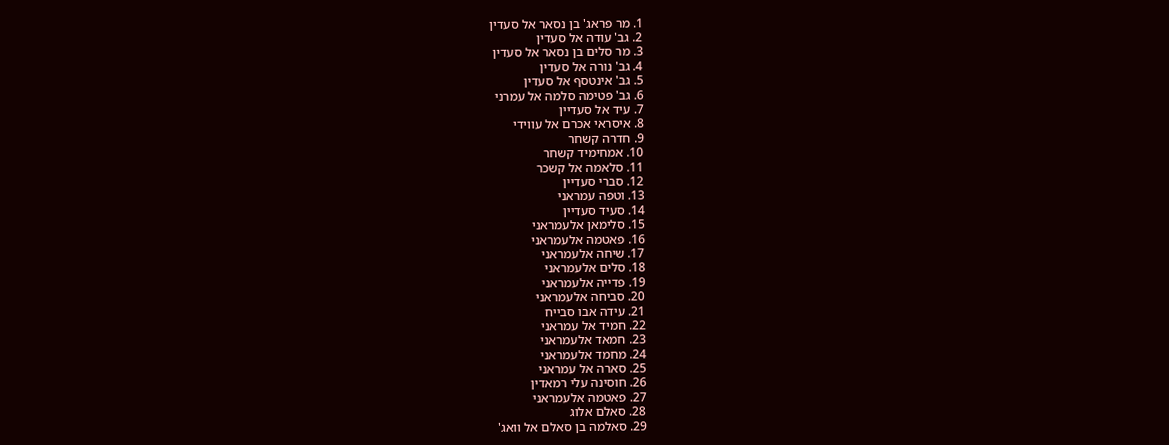1. מר פראג' בן נסאר אל סעדין
2. גב' עודה אל סעדין
3. מר סלים בן נסאר אל סעדין
4. גב' נורה אל סעדין
5. גב' אינטסף אל סעדין
6. גב' פטימה סלמה אל עמרני
7. עיד אל סעדיין
8. איסראי אכרם אל עווידי
9. חדרה קשחר
10. אמחימיד קשחר
11. סלאמה אל קשכר
12. סברי סעדיין
13. וטפה עמראני
14. סעיד סעדיין
15. סלימאן אלעמראני
16. פאטמה אלעמראני
17. שיחה אלעמראני
18. סלים אלעמראני
19. פדייה אלעמראני
20. סביחה אלעמראני
21. עידה אבו סבייח
22. חמיד אל עמראני
23. חמאד אלעמראני
24. מחמד אלעמראני
25. סארה אל עמראני
26. חוסינה עלי רמאדין
27. פאטמה אלעמראני
28. סאלם אלוג
29. סאלמה בן סאלם אל וואג'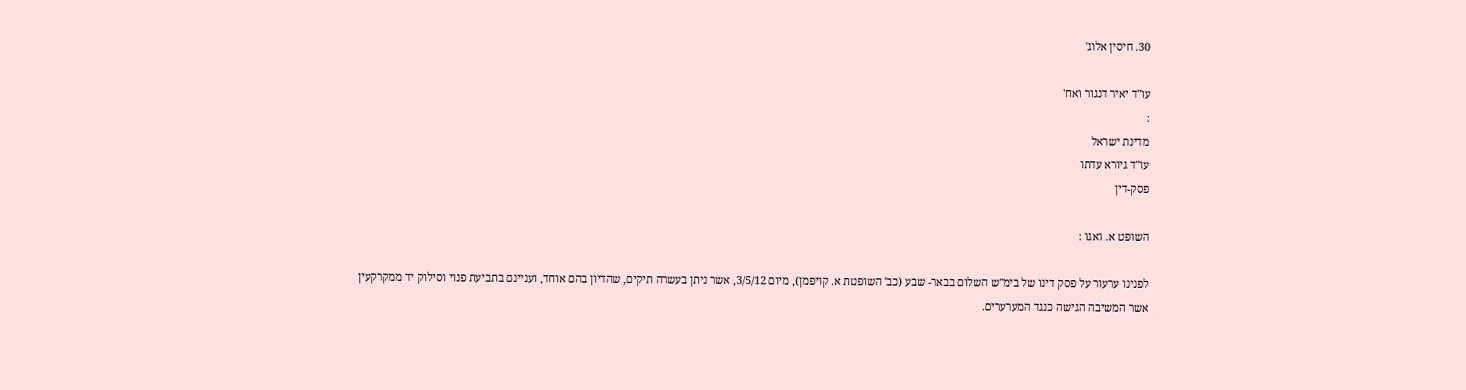30. חיסין אלוג'

עו"ד יאיר דנגור ואח'
:
מדינת ישראל
עו"ד גיורא עדתו
פסק-דין

השופט א. ואגו :

לפנינו ערעור על פסק דינו של בימ"ש השלום בבאר- שבע (כב' השופטת א. קויפמן), מיום 3/5/12, אשר ניתן בעשרה תיקים, שהדיון בהם אוחד, ועניינם בתביעת פנוי וסילוק יד ממקרקעין אשר המשיבה הגישה כנגד המערערים.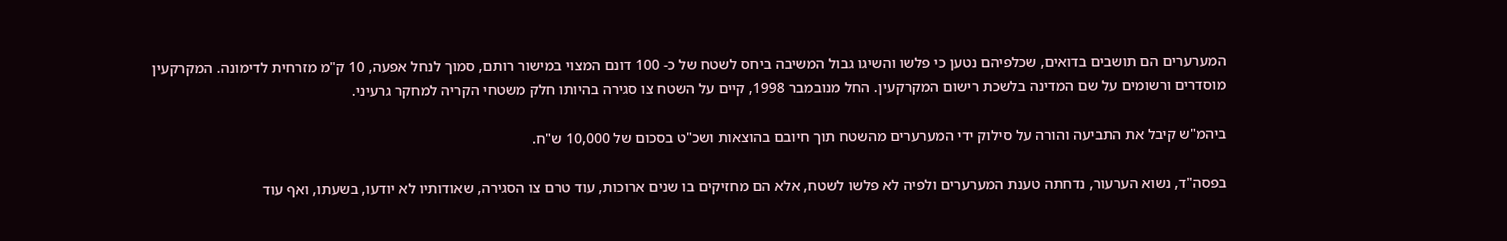המערערים הם תושבים בדואים, שכלפיהם נטען כי פלשו והשיגו גבול המשיבה ביחס לשטח של כ- 100 דונם המצוי במישור רותם, סמוך לנחל אפעה, 10 ק"מ מזרחית לדימונה. המקרקעין מוסדרים ורשומים על שם המדינה בלשכת רישום המקרקעין. החל מנובמבר 1998, קיים על השטח צו סגירה בהיותו חלק משטחי הקריה למחקר גרעיני.

ביהמ"ש קיבל את התביעה והורה על סילוק ידי המערערים מהשטח תוך חיובם בהוצאות ושכ"ט בסכום של 10,000 ש"ח.

בפסה"ד, נשוא הערעור, נדחתה טענת המערערים ולפיה לא פלשו לשטח, אלא הם מחזיקים בו שנים ארוכות, עוד טרם צו הסגירה, שאודותיו לא יודעו, בשעתו, ואף עוד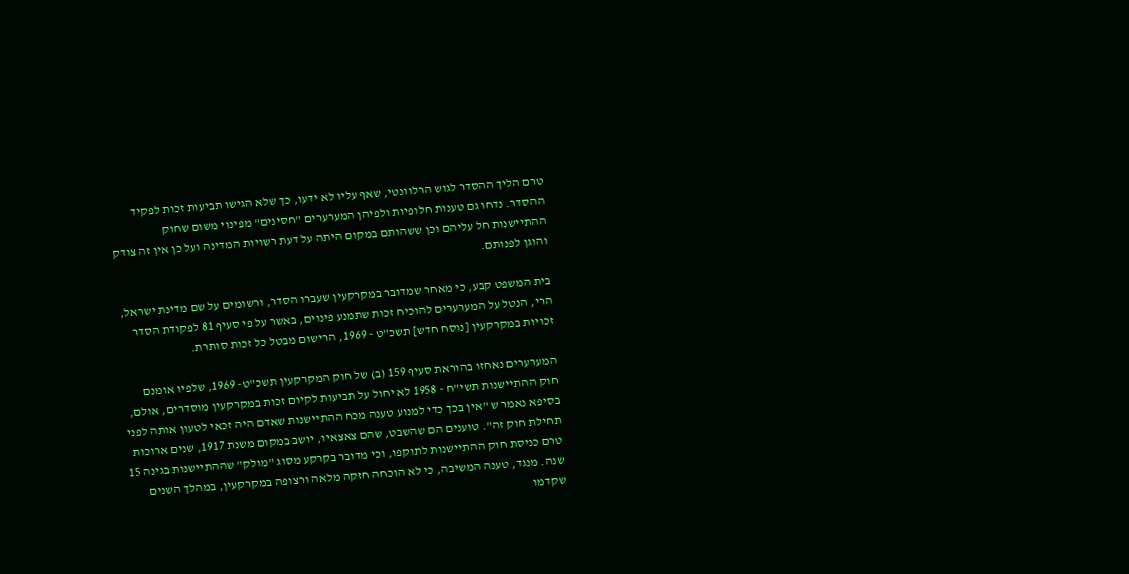טרם הליך ההסדר לגוש הרלוונטי, שאף עליו לא ידעו, כך שלא הגישו תביעות זכות לפקיד ההסדר. נדחו גם טענות חלופיות ולפיהן המערערים "חסינים" מפינוי משום שחוק ההתיישנות חל עליהם וכן ששהותם במקום היתה על דעת רשויות המדינה ועל כן אין זה צודק והוגן לפנותם.

בית המשפט קבע, כי מאחר שמדובר במקרקעין שעברו הסדר, ורשומים על שם מדינת ישראל, הרי, הנטל על המערערים להוכיח זכות שתמנע פינוים, באשר על פי סעיף 81 לפקודת הסדר זכויות במקרקעין [נוסח חדש] תשכ"ט - 1969, הרישום מבטל כל זכות סותרת.

המערערים נאחזו בהוראת סעיף 159 (ב) של חוק המקרקעין תשכ"ט- 1969, שלפיו אומנם חוק ההתיישנות תשי"ח - 1958 לא יחול על תביעות לקיום זכות במקרקעין מוסדרים, אולם, בסיפא נאמר ש "אין בכך כדי למנוע טענה מכח ההתיישנות שאדם היה זכאי לטעון אותה לפני תחילת חוק זה". טוענים הם שהשבט, שהם צאצאיו, יושב במקום משנת 1917, שנים ארוכות טרם כניסת חוק ההתיישנות לתוקפו, וכי מדובר בקרקע מסוג "מולק" שההתיישנות בגינה 15 שנה. מנגד, טענה המשיבה, כי לא הוכחה חזקה מלאה ורצופה במקרקעין, במהלך השנים שקדמו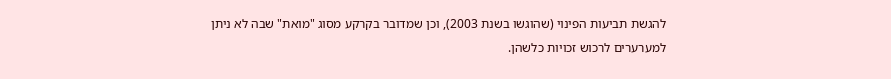להגשת תביעות הפינוי (שהוגשו בשנת 2003), וכן שמדובר בקרקע מסוג "מואת" שבה לא ניתן למערערים לרכוש זכויות כלשהן.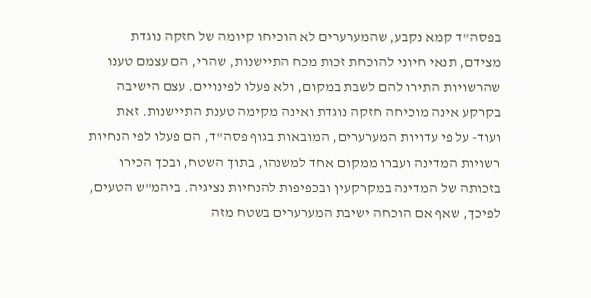בפסה"ד קמא נקבע, שהמערערים לא הוכיחו קיומה של חזקה נוגדת מצידם, תנאי חיוני להוכחת זכות מכח התיישנות, שהרי, הם עצמם טענו שהרשויות התירו להם לשבת במקום, ולא פעלו לפינויים. עצם הישיבה בקרקע אינה מוכיחה חזקה נוגדת ואינה מקימה טענת התיישנות. זאת ועוד- על פי עדויות המערערים, המובאות בגוף פסה"ד, הם פעלו לפי הנחיות רשויות המדינה ועברו ממקום אחד למשנהו, בתוך השטח, ובכך הכירו בזכותה של המדינה במקרקעין ובכפיפות להנחיות נציגיה. ביהמ"ש הטעים, לפיכך, שאף אם הוכחה ישיבת המערערים בשטח מזה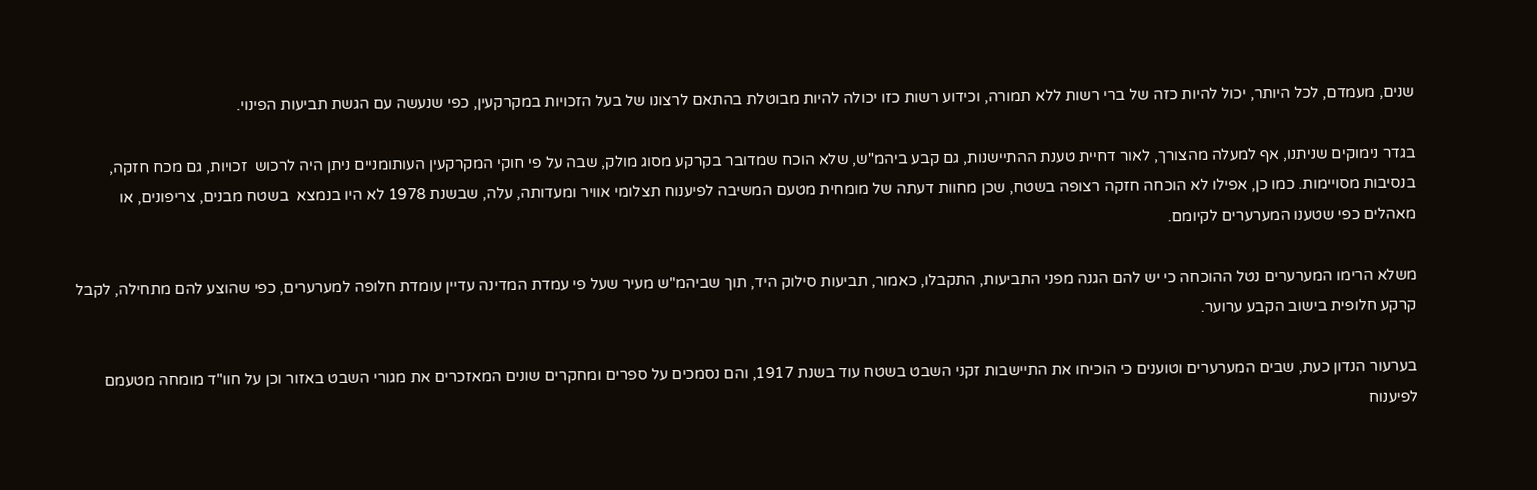שנים, מעמדם, לכל היותר, יכול להיות כזה של ברי רשות ללא תמורה, וכידוע רשות כזו יכולה להיות מבוטלת בהתאם לרצונו של בעל הזכויות במקרקעין, כפי שנעשה עם הגשת תביעות הפינוי.

בגדר נימוקים שניתנו, אף למעלה מהצורך, לאור דחיית טענת ההתיישנות, גם קבע ביהמ"ש, שלא הוכח שמדובר בקרקע מסוג מולק, שבה על פי חוקי המקרקעין העותומניים ניתן היה לרכוש  זכויות, גם מכח חזקה, בנסיבות מסויימות. כמו כן, אפילו לא הוכחה חזקה רצופה בשטח, שכן מחוות דעתה של מומחית מטעם המשיבה לפיענוח תצלומי אוויר ומעדותה, עלה, שבשנת 1978 לא היו בנמצא  בשטח מבנים, צריפונים, או מאהלים כפי שטענו המערערים לקיומם.

משלא הרימו המערערים נטל ההוכחה כי יש להם הגנה מפני התביעות, התקבלו, כאמור, תביעות סילוק היד, תוך שביהמ"ש מעיר שעל פי עמדת המדינה עדיין עומדת חלופה למערערים, כפי שהוצע להם מתחילה, לקבל קרקע חלופית בישוב הקבע ערוער.

בערעור הנדון כעת, שבים המערערים וטוענים כי הוכיחו את התיישבות זקני השבט בשטח עוד בשנת 1917, והם נסמכים על ספרים ומחקרים שונים המאזכרים את מגורי השבט באזור וכן על חוו"ד מומחה מטעמם לפיענוח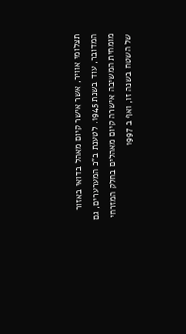תצלומי אוויר, אשר אישר קיום מאהל בדואי באזור המדובר, עוד בשנת 1945. לטענת ב"כ המערערים, גם מומחית המשיבה אישרה קיום מאהלים בחלק המזרחי של השטח בשנה זו, ואף ב 1997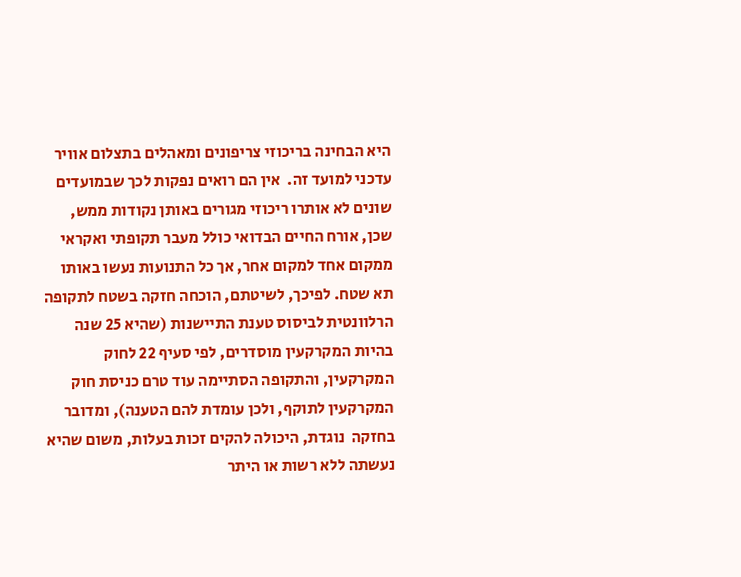היא הבחינה בריכוזי צריפונים ומאהלים בתצלום אוויר עדכני למועד זה.  אין הם רואים נפקות לכך שבמועדים שונים לא אותרו ריכוזי מגורים באותן נקודות ממש, שכן, אורח החיים הבדואי כולל מעבר תקופתי ואקראי ממקום אחד למקום אחר, אך כל התנועות נעשו באותו תא שטח. לפיכך, לשיטתם, הוכחה חזקה בשטח לתקופה הרלוונטית לביסוס טענת התיישנות (שהיא 25 שנה בהיות המקרקעין מוסדרים, לפי סעיף 22 לחוק המקרקעין, והתקופה הסתיימה עוד טרם כניסת חוק המקרקעין לתוקף, ולכן עומדת להם הטענה), ומדובר בחזקה  נוגדת, היכולה להקים זכות בעלות, משום שהיא נעשתה ללא רשות או היתר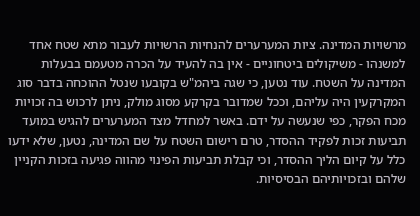מרשויות המדינה. ציות המערערים להנחיות הרשויות לעבור מתא שטח אחד למשנהו - משיקולים ביטחוניים - אין בה להעיד על הכרה מטעמם בבעלות המדינה על השטח. עוד נטען, כי שגה ביהמ"ש בקובעו שנטל ההוכחה בדבר סוג המקרקעין היה עליהם, וככל שמדובר בקרקע מסוג מולק, ניתן לרכוש בה זכויות מכח הפקר, כפי שנעשה על ידם. באשר למחדל מצד המערערים להגיש במועד תביעות זכות לפקיד ההסדר, טרם רישום השטח על שם המדינה, נטען, שלא ידעו כלל על קיום הליך ההסדר, וכי קבלת תביעות הפינוי מהווה פגיעה בזכות הקניין שלהם ובזכויותיהם הבסיסיות.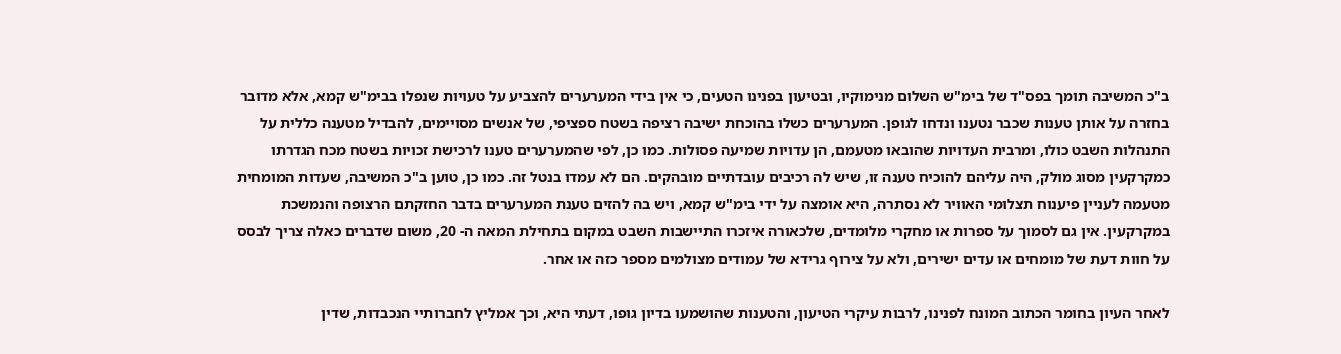ב"כ המשיבה תומך בפס"ד של בימ"ש השלום מנימוקיו, ובטיעון בפנינו הטעים, כי אין בידי המערערים להצביע על טעויות שנפלו בבימ"ש קמא, אלא מדובר בחזרה על אותן טענות שכבר נטענו ונדחו לגופן. המערערים כשלו בהוכחת ישיבה רציפה בשטח ספציפי, של אנשים מסויימים, להבדיל מטענה כללית על התנהלות השבט כולו, ומרבית העדויות שהובאו מטעמם, הן עדויות שמיעה פסולות. כמו כן, לפי שהמערערים טענו לרכישת זכויות בשטח מכח הגדרתו כמקרקעין מסוג מולק, היה עליהם להוכיח טענה זו, שיש לה רכיבים עובדתיים מובהקים. הם לא עמדו בנטל זה. כמו כן, טוען ב"כ המשיבה, שעדות המומחית מטעמה לעניין פיענוח תצלומי האוויר לא נסתרה, היא אומצה על ידי בימ"ש קמא, ויש בה להזים טענת המערערים בדבר החזקתם הרצופה והנמשכת במקרקעין. אין גם לסמוך על ספרות או מחקרי מלומדים, שלכאורה איזכרו התיישבות השבט במקום בתחילת המאה ה- 20, משום שדברים כאלה צריך לבסס על חוות דעת של מומחים או עדים ישירים, ולא על צירוף גרידא של עמודים מצולמים מספר כזה או אחר.

לאחר העיון בחומר הכתוב המונח לפנינו, לרבות עיקרי הטיעון, והטענות שהושמעו בדיון גופו, דעתי היא, וכך אמליץ לחברותיי הנכבדות, שדין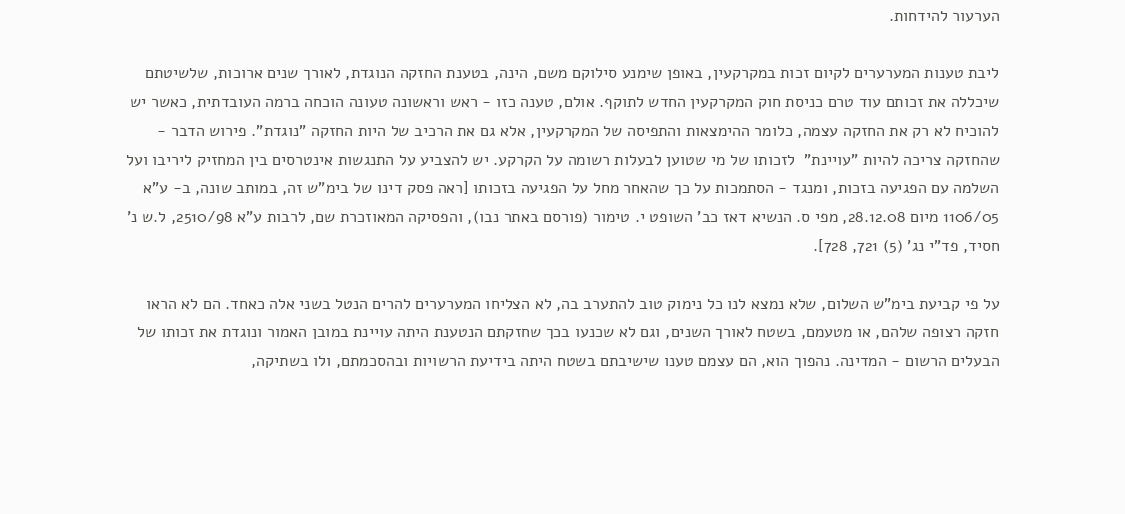הערעור להידחות.

ליבת טענות המערערים לקיום זכות במקרקעין, באופן שימנע סילוקם משם, הינה, בטענת החזקה הנוגדת, לאורך שנים ארוכות, שלשיטתם שיכללה את זכותם עוד טרם כניסת חוק המקרקעין החדש לתוקף. אולם, טענה כזו - ראש וראשונה טעונה הוכחה ברמה העובדתית, כאשר יש להוכיח לא רק את החזקה עצמה, כלומר ההימצאות והתפיסה של המקרקעין, אלא גם את הרכיב של היות החזקה "נוגדת". פירוש הדבר - שהחזקה צריכה להיות "עויינת"  לזכותו של מי שטוען לבעלות רשומה על הקרקע. יש להצביע על התנגשות אינטרסים בין המחזיק ליריבו ועל השלמה עם הפגיעה בזכות, ומנגד - הסתמכות על כך שהאחר מחל על הפגיעה בזכותו [ראה פסק דינו של בימ"ש זה, במותב שונה, ב- ע"א 1106/05 מיום 28.12.08, מפי ס. הנשיא דאז כב' השופט י. טימור (פורסם באתר נבו), והפסיקה המאוזכרת שם, לרבות ע"א 2510/98, ל.ש נ' חסיד, פד"י נג' (5) 721, 728].

על פי קביעת בימ"ש השלום, שלא נמצא לנו כל נימוק טוב להתערב בה, לא הצליחו המערערים להרים הנטל בשני אלה כאחד. הם לא הראו חזקה רצופה שלהם, או מטעמם, בשטח לאורך השנים, וגם לא שכנעו בכך שחזקתם הנטענת היתה עויינת במובן האמור ונוגדת את זכותו של הבעלים הרשום - המדינה. נהפוך הוא, הם עצמם טענו שישיבתם בשטח היתה בידיעת הרשויות ובהסכמתם, ולו בשתיקה,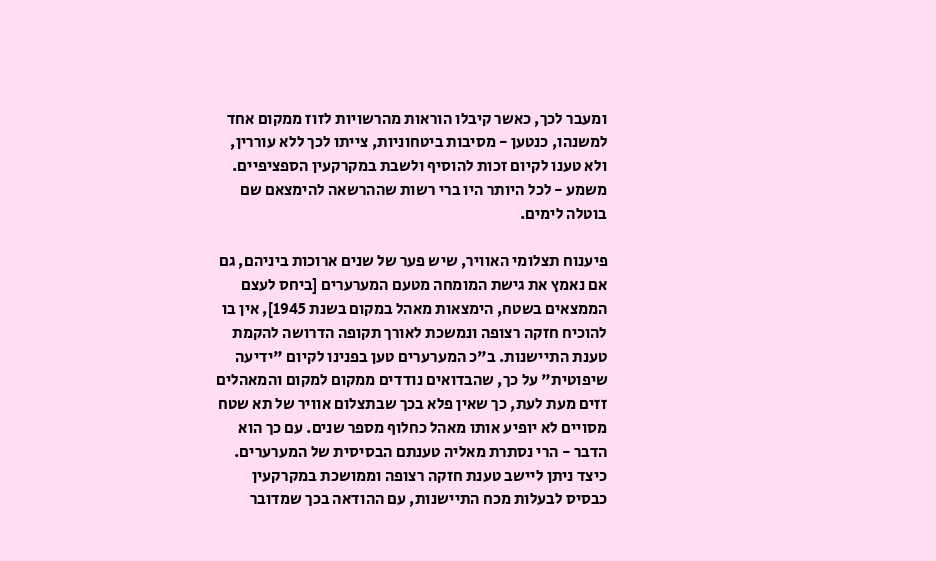ומעבר לכך, כאשר קיבלו הוראות מהרשויות לזוז ממקום אחד למשנהו, כנטען - מסיבות ביטחוניות, צייתו לכך ללא עוררין, ולא טענו לקיום זכות להוסיף ולשבת במקרקעין הספציפיים.  משמע - לכל היותר היו ברי רשות שההרשאה להימצאם שם בוטלה לימים.

פיענוח תצלומי האוויר, שיש פער של שנים ארוכות ביניהם, גם אם נאמץ את גישת המומחה מטעם המערערים [ביחס לעצם הממצאים בשטח, הימצאות מאהל במקום בשנת 1945], אין בו להוכיח חזקה רצופה ונמשכת לאורך תקופה הדרושה להקמת טענת התיישנות. ב"כ המערערים טען בפנינו לקיום "ידיעה שיפוטית" על כך, שהבדואים נודדים ממקום למקום והמאהלים זזים מעת לעת, כך שאין פלא בכך שבתצלום אוויר של תא שטח מסויים לא יופיע אותו מאהל כחלוף מספר שנים. עם כך הוא הדבר - הרי נסתרת מאליה טענתם הבסיסית של המערערים. כיצד ניתן ליישב טענת חזקה רצופה וממושכת במקרקעין כבסיס לבעלות מכח התיישנות, עם ההודאה בכך שמדובר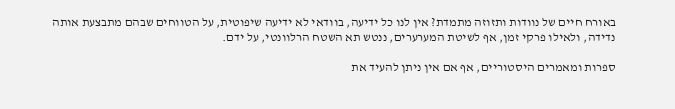באורח חיים של נוודות ותזוזה מתמדת? אין לנו כל ידיעה, בוודאי לא ידיעה שיפוטית, על הטווחים שבהם מתבצעת אותה נדידה, ולאילו פרקי זמן, אף לשיטת המערערים, ננטש תא השטח הרלוונטי, על ידם.

ספרות ומאמרים היסטוריים, אף אם אין ניתן להעיד את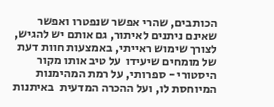הכותבים, שהרי אפשר שנפטרו ואפשר שאינם ניתנים לאיתור, גם אותם יש להגיש, לצורך שימוש ראייתי, באמצעות חוות דעת של מומחים שיעידו  על טיב אותו מקור היסטורי - ספרותי, על רמת המהימנות המיוחסת לו, ועל ההכרה המדעית  באיתנות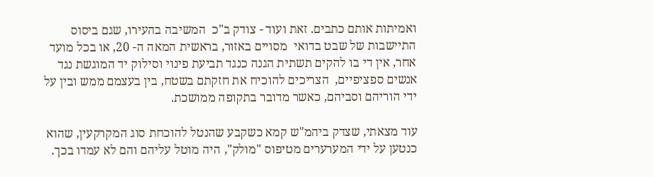ואמיתות אותם כתבים. זאת ועוד - צודק ב"כ  המשיבה בהעירו, שגם ביסוס התיישבות של שבט בדואי  מסויים באזור, בראשית המאה ה- 20, או בכל מועד אחר, אין די בו להקים תשתית הגנה כנגד תביעת פינוי וסילוק יד המוגשת נגד אנשים ספציפיים,  הצריכים להוכיח את חזקתם בשטח, בין בעצמם ממש ובין על ידי הוריהם וסביהם, כאשר מדובר בתקופה ממושכת.

עוד מצאתי, שצדק ביהמ"ש קמא כשקבע שהנטל להוכחת סוג המקרקעין, שהוא כנטען על ידי המערערים מטיפוס "מולק", היה מוטל עליהם והם לא עמדו בכך.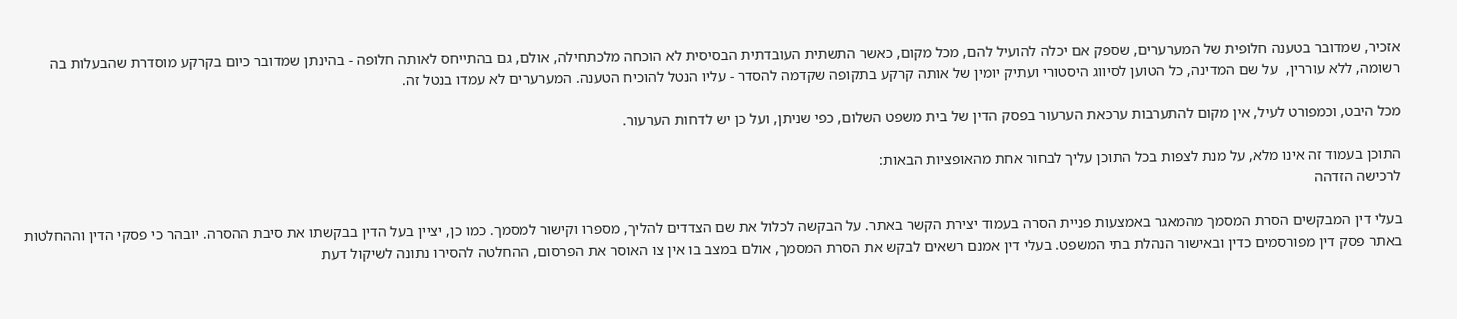אזכיר, שמדובר בטענה חלופית של המערערים, שספק אם יכלה להועיל להם, מכל מקום, כאשר התשתית העובדתית הבסיסית לא הוכחה מלכתחילה, אולם, גם בהתייחס לאותה חלופה - בהינתן שמדובר כיום בקרקע מוסדרת שהבעלות בה רשומה, ללא עוררין,  על שם המדינה, כל הטוען לסיווג היסטורי ועתיק יומין של אותה קרקע בתקופה שקדמה להסדר - עליו הנטל להוכיח הטענה. המערערים לא עמדו בנטל זה.

מכל היבט, וכמפורט לעיל, אין מקום להתערבות ערכאת הערעור בפסק הדין של בית משפט השלום, כפי שניתן, ועל כן יש לדחות הערעור.

התוכן בעמוד זה אינו מלא, על מנת לצפות בכל התוכן עליך לבחור אחת מהאופציות הבאות:
לרכישה הזדהה

בעלי דין המבקשים הסרת המסמך מהמאגר באמצעות פניית הסרה בעמוד יצירת הקשר באתר. על הבקשה לכלול את שם הצדדים להליך, מספרו וקישור למסמך. כמו כן, יציין בעל הדין בבקשתו את סיבת ההסרה. יובהר כי פסקי הדין וההחלטות באתר פסק דין מפורסמים כדין ובאישור הנהלת בתי המשפט. בעלי דין אמנם רשאים לבקש את הסרת המסמך, אולם במצב בו אין צו האוסר את הפרסום, ההחלטה להסירו נתונה לשיקול דעת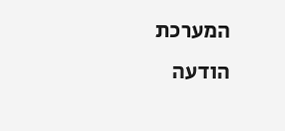המערכת
הודעה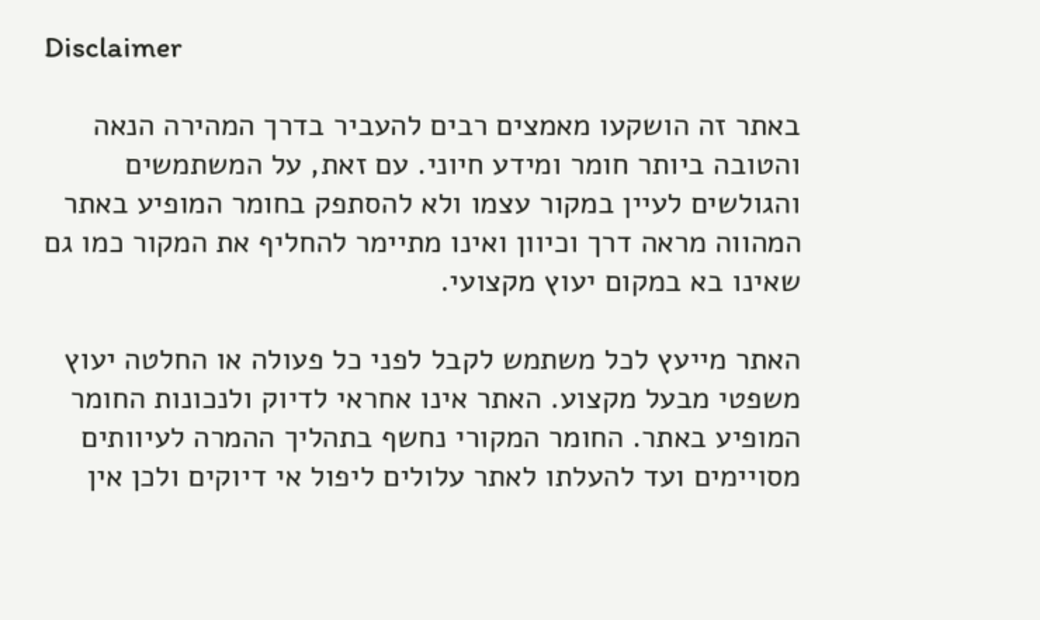Disclaimer

באתר זה הושקעו מאמצים רבים להעביר בדרך המהירה הנאה והטובה ביותר חומר ומידע חיוני. עם זאת, על המשתמשים והגולשים לעיין במקור עצמו ולא להסתפק בחומר המופיע באתר המהווה מראה דרך וכיוון ואינו מתיימר להחליף את המקור כמו גם שאינו בא במקום יעוץ מקצועי.

האתר מייעץ לכל משתמש לקבל לפני כל פעולה או החלטה יעוץ משפטי מבעל מקצוע. האתר אינו אחראי לדיוק ולנכונות החומר המופיע באתר. החומר המקורי נחשף בתהליך ההמרה לעיוותים מסויימים ועד להעלתו לאתר עלולים ליפול אי דיוקים ולכן אין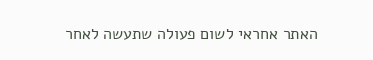האתר אחראי לשום פעולה שתעשה לאחר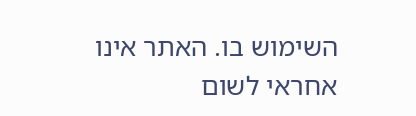השימוש בו. האתר אינו אחראי לשום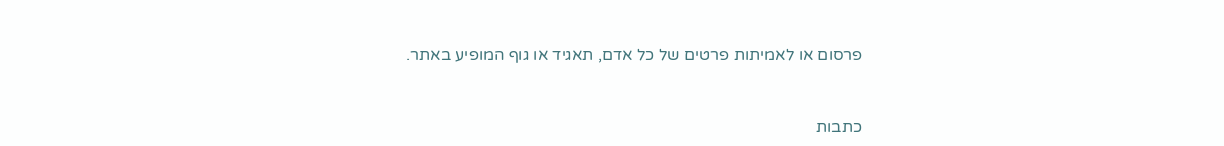פרסום או לאמיתות פרטים של כל אדם, תאגיד או גוף המופיע באתר.


כתבות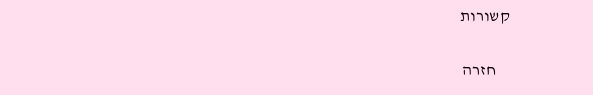קשורות

    חזרה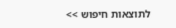לתוצאות חיפוש >>